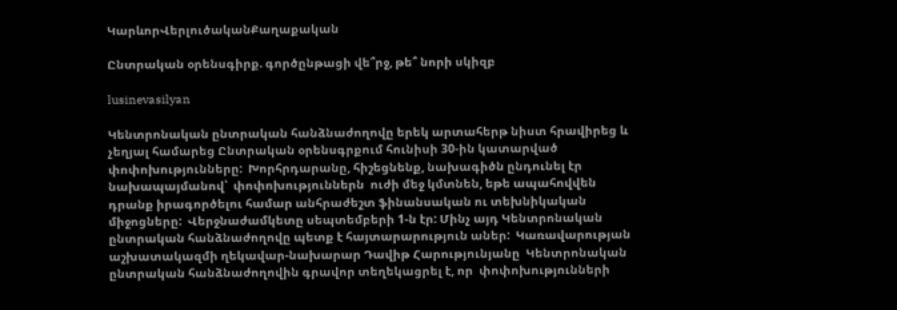ԿարևորՎերլուծականՔաղաքական

Ընտրական օրենսգիրք. գործընթացի վե՞րջ, թե՞ նորի սկիզբ

lusinevasilyan

Կենտրոնական ընտրական հանձնաժողովը երեկ արտահերթ նիստ հրավիրեց և  չեղյալ համարեց Ընտրական օրենսգրքում հունիսի 30-ին կատարված փոփոխությունները:  Խորհրդարանը, հիշեցնենք, նախագիծն ընդունել էր նախապայմանով՝  փոփոխություններն  ուժի մեջ կմտնեն, եթե ապահովվեն դրանք իրագործելու համար անհրաժեշտ ֆինանսական ու տեխնիկական  միջոցները:  Վերջնաժամկետը սեպտեմբերի 1-ն էր: Մինչ այդ Կենտրոնական ընտրական հանձնաժողովը պետք է հայտարարություն աներ:  Կառավարության աշխատակազմի ղեկավար-նախարար Դավիթ Հարությունյանը  Կենտրոնական ընտրական հանձնաժողովին գրավոր տեղեկացրել է, որ  փոփոխությունների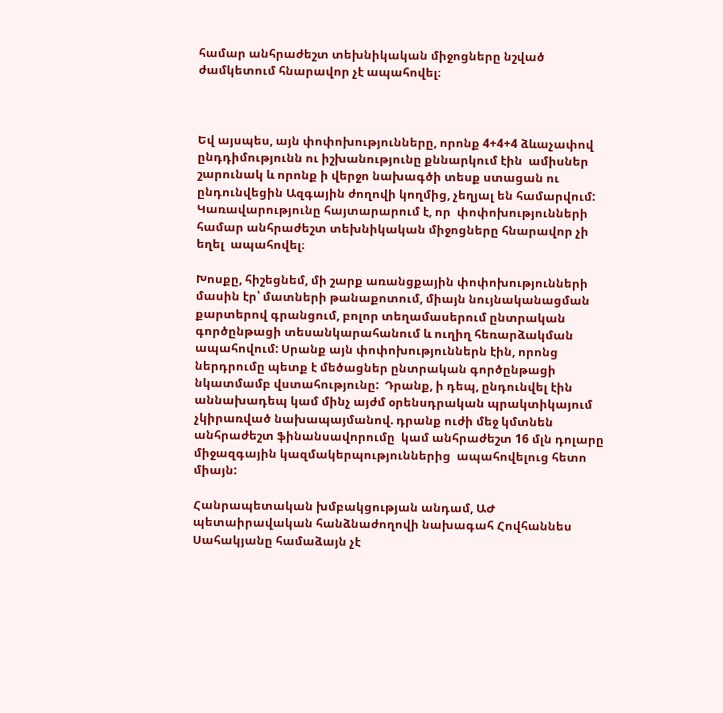համար անհրաժեշտ տեխնիկական միջոցները նշված ժամկետում հնարավոր չէ ապահովել։



Եվ այսպես, այն փոփոխությունները, որոնք 4+4+4 ձևաչափով ընդդիմությունն ու իշխանությունը քննարկում էին  ամիսներ շարունակ և որոնք ի վերջո նախագծի տեսք ստացան ու ընդունվեցին Ազգային ժողովի կողմից, չեղյալ են համարվում: Կառավարությունը հայտարարում է, որ  փոփոխությունների համար անհրաժեշտ տեխնիկական միջոցները հնարավոր չի եղել  ապահովել։

Խոսքը, հիշեցնեմ, մի շարք առանցքային փոփոխությունների  մասին էր՝ մատների թանաքոտում, միայն նույնականացման քարտերով գրանցում, բոլոր տեղամասերում ընտրական գործընթացի տեսանկարահանում և ուղիղ հեռարձակման ապահովում: Սրանք այն փոփոխություններն էին, որոնց ներդրումը պետք է մեծացներ ընտրական գործընթացի նկատմամբ վստահությունը:  Դրանք, ի դեպ, ընդունվել էին աննախադեպ կամ մինչ այժմ օրենսդրական պրակտիկայում չկիրառված նախապայմանով. դրանք ուժի մեջ կմտնեն անհրաժեշտ ֆինանսավորումը  կամ անհրաժեշտ 16 մլն դոլարը միջազգային կազմակերպություններից  ապահովելուց հետո միայն:

Հանրապետական խմբակցության անդամ, ԱԺ պետաիրավական հանձնաժողովի նախագահ Հովհաննես Սահակյանը համաձայն չէ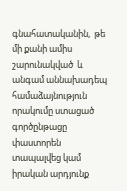գնահատականին,  թե մի քանի ամիս շարունակված  և անգամ աննախադեպ համաձայնություն որակումը ստացած գործընթացը փաստորեն տապալվեց կամ իրական արդյունք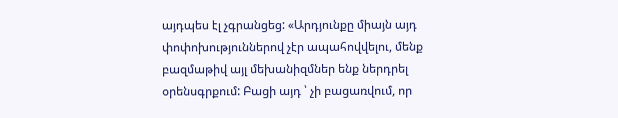այդպես էլ չգրանցեց: «Արդյունքը միայն այդ փոփոխություններով չէր ապահովվելու, մենք բազմաթիվ այլ մեխանիզմներ ենք ներդրել օրենսգրքում: Բացի այդ ՝ չի բացառվում, որ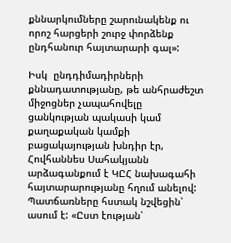քննարկումները շարունակենք ու որոշ հարցերի շուրջ փորձենք ընդհանուր հայտարարի գալ»:

Իսկ  ընդդիմադիրների քննադատությանը, թե անհրաժեշտ միջոցներ չապահովելը ցանկության պակասի կամ քաղաքական կամքի բացակայության խնդիր էր, Հովհաննես Սահակյանն արձագանքում է ԿԸՀ նախագահի հայտարարությանը հղում անելով: Պատճառները հստակ նշվեցին՝ ասում է: «Ըստ էության՝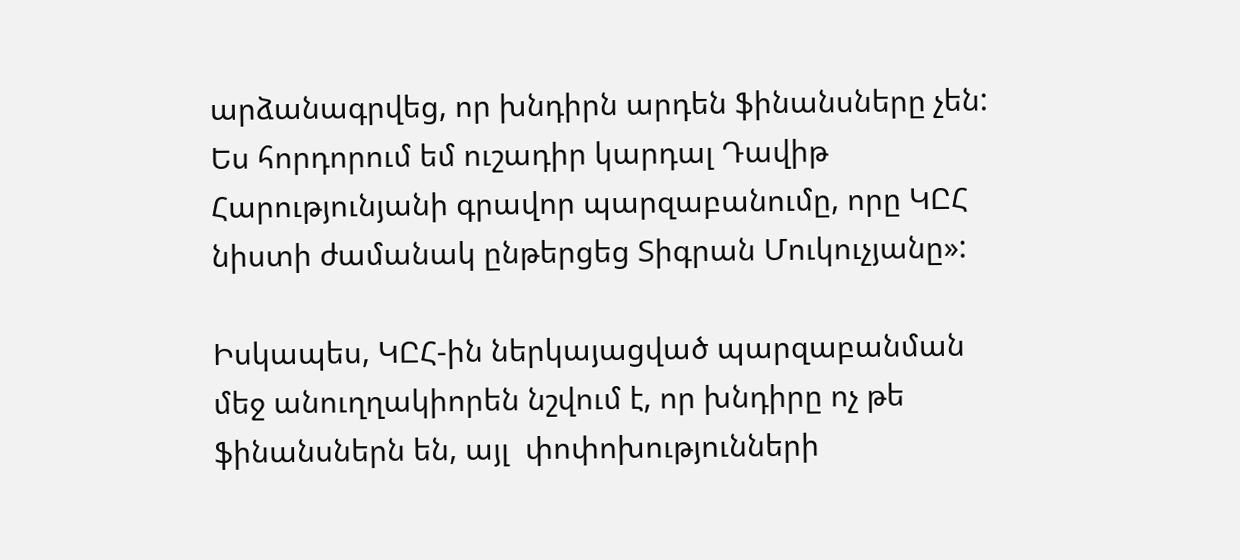արձանագրվեց, որ խնդիրն արդեն ֆինանսները չեն: Ես հորդորում եմ ուշադիր կարդալ Դավիթ Հարությունյանի գրավոր պարզաբանումը, որը ԿԸՀ նիստի ժամանակ ընթերցեց Տիգրան Մուկուչյանը»:

Իսկապես, ԿԸՀ-ին ներկայացված պարզաբանման մեջ անուղղակիորեն նշվում է, որ խնդիրը ոչ թե ֆինանսներն են, այլ  փոփոխությունների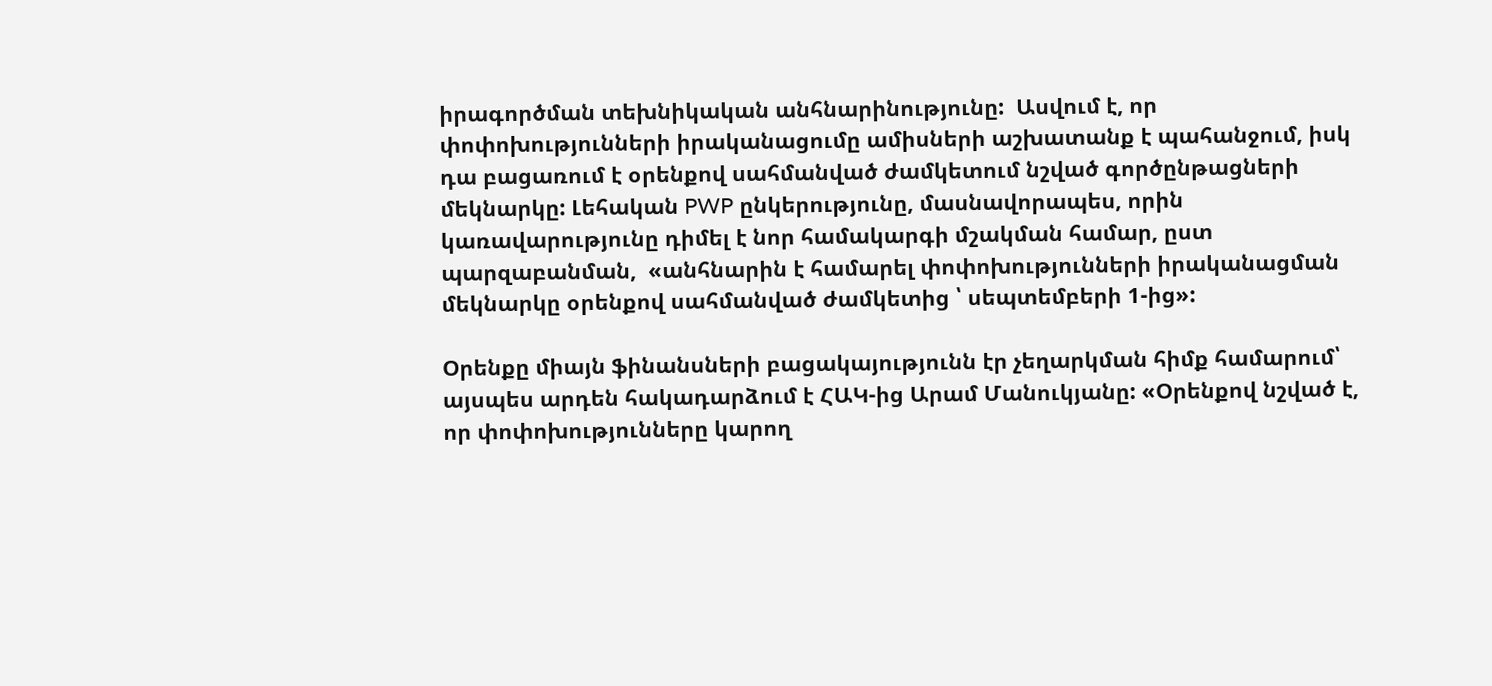իրագործման տեխնիկական անհնարինությունը:  Ասվում է, որ  փոփոխությունների իրականացումը ամիսների աշխատանք է պահանջում, իսկ դա բացառում է օրենքով սահմանված ժամկետում նշված գործընթացների մեկնարկը: Լեհական PWP ընկերությունը, մասնավորապես, որին կառավարությունը դիմել է նոր համակարգի մշակման համար, ըստ պարզաբանման,  «անհնարին է համարել փոփոխությունների իրականացման մեկնարկը օրենքով սահմանված ժամկետից ՝ սեպտեմբերի 1-ից»:

Օրենքը միայն ֆինանսների բացակայությունն էր չեղարկման հիմք համարում՝ այսպես արդեն հակադարձում է ՀԱԿ-ից Արամ Մանուկյանը: «Օրենքով նշված է, որ փոփոխությունները կարող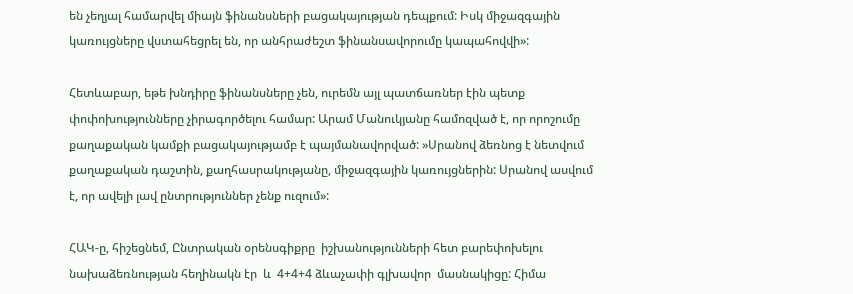են չեղյալ համարվել միայն ֆինանսների բացակայության դեպքում: Իսկ միջազգային կառույցները վստահեցրել են, որ անհրաժեշտ ֆինանսավորումը կապահովվի»:

Հետևաբար, եթե խնդիրը ֆինանսները չեն, ուրեմն այլ պատճառներ էին պետք փոփոխությունները չիրագործելու համար: Արամ Մանուկյանը համոզված է, որ որոշումը քաղաքական կամքի բացակայությամբ է պայմանավորված: »Սրանով ձեռնոց է նետվում քաղաքական դաշտին, քաղհասրակությանը, միջազգային կառույցներին: Սրանով ասվում է, որ ավելի լավ ընտրություններ չենք ուզում»:

ՀԱԿ-ը, հիշեցնեմ, Ընտրական օրենսգիքրը  իշխանությունների հետ բարեփոխելու նախաձեռնության հեղինակն էր  և  4+4+4 ձևաչափի գլխավոր  մասնակիցը: Հիմա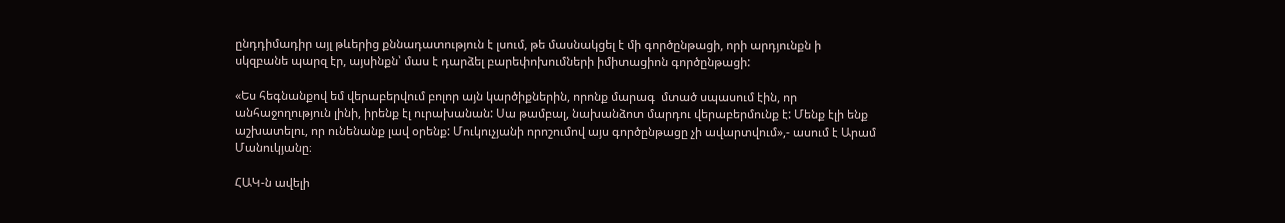ընդդիմադիր այլ թևերից քննադատություն է լսում, թե մասնակցել է մի գործընթացի, որի արդյունքն ի սկզբանե պարզ էր, այսինքն՝ մաս է դարձել բարեփոխումների իմիտացիոն գործընթացի:

«Ես հեգնանքով եմ վերաբերվում բոլոր այն կարծիքներին, որոնք մարագ  մտած սպասում էին, որ անհաջողություն լինի, իրենք էլ ուրախանան: Սա թամբալ, նախանձոտ մարդու վերաբերմունք է: Մենք էլի ենք աշխատելու, որ ունենանք լավ օրենք: Մուկուչյանի որոշումով այս գործընթացը չի ավարտվում»,- ասում է Արամ Մանուկյանը։

ՀԱԿ-ն ավելի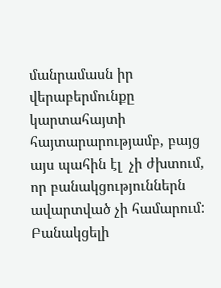մանրամասն իր վերաբերմունքը կարտահայտի հայտարարությամբ, բայց այս պահին էլ  չի ժխտում,  որ բանակցություններն ավարտված չի համարում: Բանակցելի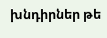խնդիրներ թե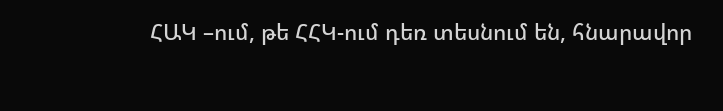ՀԱԿ –ում, թե ՀՀԿ-ում դեռ տեսնում են, հնարավոր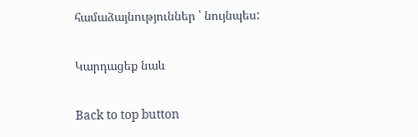համաձայնություններ ՝ նույնպես:

Կարդացեք նաև

Back to top button